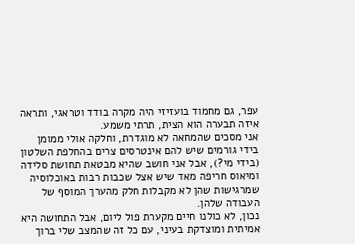עפר, גם מחמוד בועזיזי היה מקרה בודד וטראגי, ותראה איזה תבערה הוא הצית, תרתי משמע.
אני מסכים שהמחאה לא מוגדרת, וחלקה אולי ממומן בידי גורמים שיש להם אינטרסים צרים בהחלפת השלטון (בידי מי?), אבל אני חושב שהיא מבטאת תחושת סלידה ומיאוס חריפה מאד שיש אצל שכבות רבות באוכלוסיה שמרגישות שהן לא מקבלות חלק מהערך המוסף של העבודה שלהן.
נכון, לא כולנו חיים מקערת פול ליום, אבל התחושה היא אמיתית ומוצדקת בעיני, עם כל זה שהמצב שלי ברוך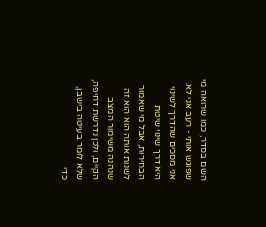השם בסדר, כמו שרואה מי שפוגש אותי - רעב אני לא.
אני מסכים שהדרך לשינוי היא דרך שינוי שיטת הבחירות, אבל מי שאמור לשנות אותה הוא הוא זה שנהנה משימור המצב הקיים, ולכן נדרשת דחיפה, שלא לומר בעיטה בישבן, כדי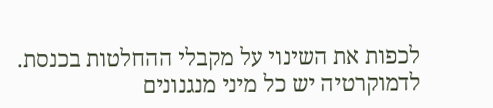לכפות את השינוי על מקבלי ההחלטות בכנסת.
לדמוקרטיה יש כל מיני מנגנונים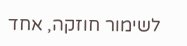לשימור חוזקה, אחד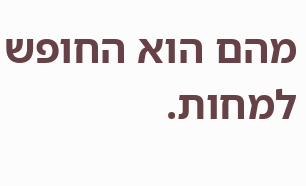מהם הוא החופש למחות.